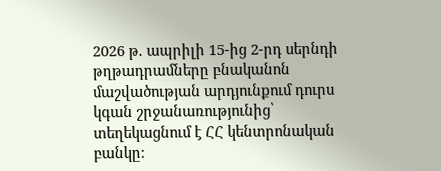2026 թ. ապրիլի 15-ից 2-րդ սերնդի թղթադրամները բնականոն մաշվածության արդյունքում դուրս կգան շրջանառությունից՝ տեղեկացնում է ՀՀ կենտրոնական բանկը։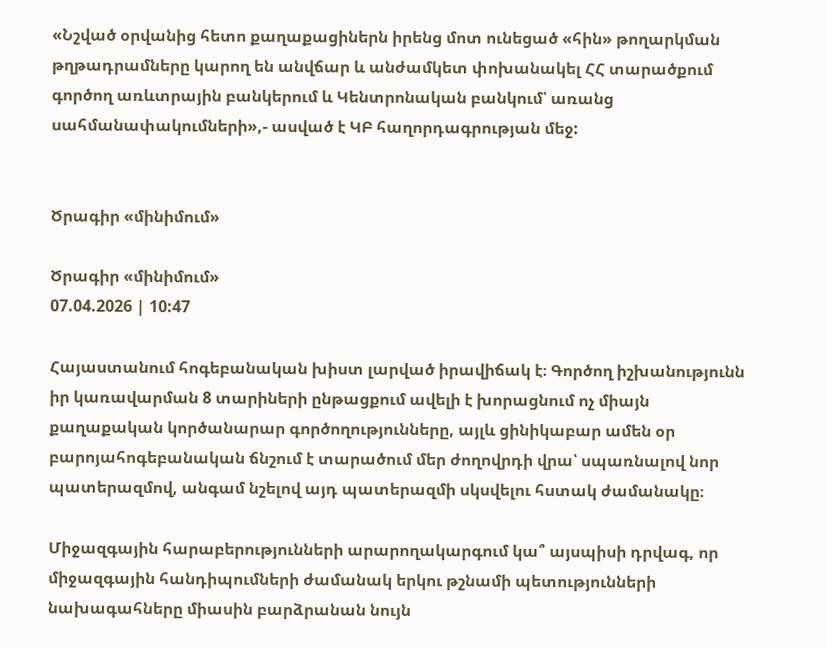«Նշված օրվանից հետո քաղաքացիներն իրենց մոտ ունեցած «հին» թողարկման թղթադրամները կարող են անվճար և անժամկետ փոխանակել ՀՀ տարածքում գործող առևտրային բանկերում և Կենտրոնական բանկում՝ առանց սահմանափակումների»,- ասված է ԿԲ հաղորդագրության մեջ:


Ծրագիր «մինիմում»

Ծրագիր «մինիմում»
07.04.2026 | 10:47

Հայաստանում հոգեբանական խիստ լարված իրավիճակ է։ Գործող իշխանությունն իր կառավարման 8 տարիների ընթացքում ավելի է խորացնում ոչ միայն քաղաքական կործանարար գործողությունները, այլև ցինիկաբար ամեն օր բարոյահոգեբանական ճնշում է տարածում մեր ժողովրդի վրա՝ սպառնալով նոր պատերազմով, անգամ նշելով այդ պատերազմի սկսվելու հստակ ժամանակը։

Միջազգային հարաբերությունների արարողակարգում կա՞ այսպիսի դրվագ, որ միջազգային հանդիպումների ժամանակ երկու թշնամի պետությունների նախագահները միասին բարձրանան նույն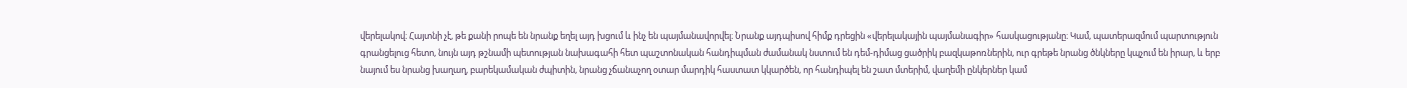վերելակով։ Հայտնի չէ, թե քանի րոպե են նրանք եղել այդ խցում և ինչ են պայմանավորվել։ Նրանք այդպիսով հիմք դրեցին «վերելակային պայմանագիր» հասկացությանը։ Կամ, պատերազմում պարտություն գրանցելուց հետո, նույն այդ թշնամի պետության նախագահի հետ պաշտոնական հանդիպման ժամանակ նստում են դեմ-դիմաց ցածրիկ բազկաթոռներին, ուր գրեթե նրանց ծնկները կպչում են իրար, և երբ նայում ես նրանց խաղաղ, բարեկամական ժպիտին, նրանց չճանաչող օտար մարդիկ հաստատ կկարծեն, որ հանդիպել են շատ մտերիմ, վաղեմի ընկերներ կամ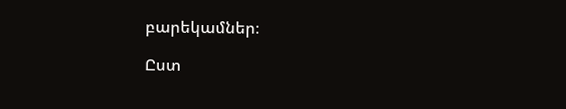բարեկամներ։

Ըստ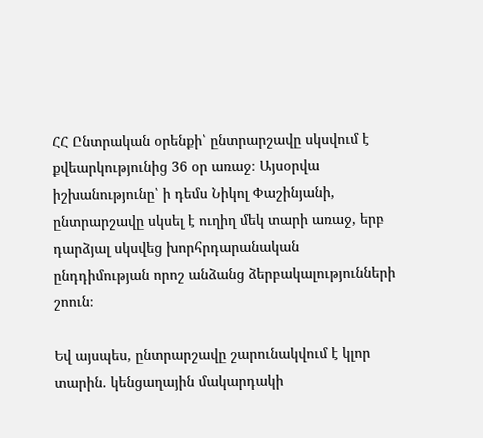ՀՀ Ընտրական օրենքի՝ ընտրարշավը սկսվում է քվեարկությունից 36 օր առաջ։ Այսօրվա իշխանությունը՝ ի դեմս Նիկոլ Փաշինյանի, ընտրարշավը սկսել է ուղիղ մեկ տարի առաջ, երբ դարձյալ սկսվեց խորհրդարանական ընդդիմության որոշ անձանց ձերբակալությունների շոուն։

Եվ այսպես, ընտրարշավը շարունակվում է կլոր տարին. կենցաղային մակարդակի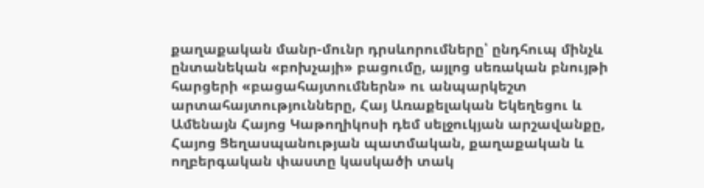քաղաքական մանր-մունր դրսևորումները՝ ընդհուպ մինչև ընտանեկան «բոխչայի» բացումը, այլոց սեռական բնույթի հարցերի «բացահայտումներն» ու անպարկեշտ արտահայտությունները, Հայ Առաքելական Եկեղեցու և Ամենայն Հայոց Կաթողիկոսի դեմ սելջուկյան արշավանքը, Հայոց Ցեղասպանության պատմական, քաղաքական և ողբերգական փաստը կասկածի տակ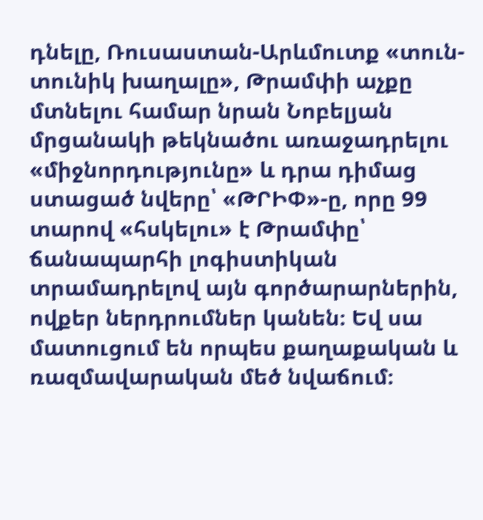դնելը, Ռուսաստան-Արևմուտք «տուն-տունիկ խաղալը», Թրամփի աչքը մտնելու համար նրան Նոբելյան մրցանակի թեկնածու առաջադրելու «միջնորդությունը» և դրա դիմաց ստացած նվերը՝ «ԹՐԻՓ»-ը, որը 99 տարով «հսկելու» է Թրամփը՝ ճանապարհի լոգիստիկան տրամադրելով այն գործարարներին, ովքեր ներդրումներ կանեն։ Եվ սա մատուցում են որպես քաղաքական և ռազմավարական մեծ նվաճում։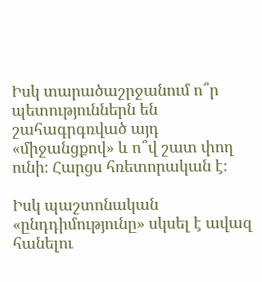Իսկ տարածաշրջանում ո՞ր պետություններն են շահագրգռված այդ «միջանցքով» և ո՞վ շատ փող ունի։ Հարցս հռետորական է։

Իսկ պաշտոնական «ընդդիմությունը» սկսել է ավազ հանելու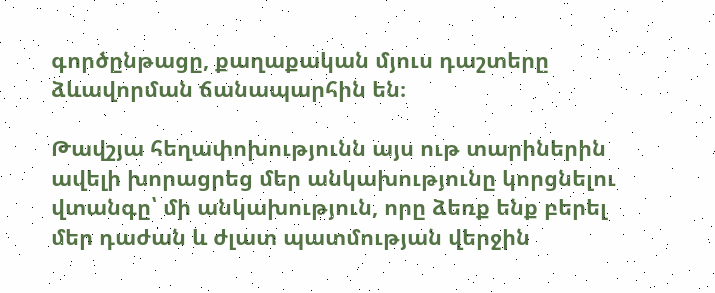գործընթացը, քաղաքական մյուս դաշտերը ձևավորման ճանապարհին են։

Թավշյա հեղափոխությունն այս ութ տարիներին ավելի խորացրեց մեր անկախությունը կորցնելու վտանգը՝ մի անկախություն, որը ձեռք ենք բերել մեր դաժան և ժլատ պատմության վերջին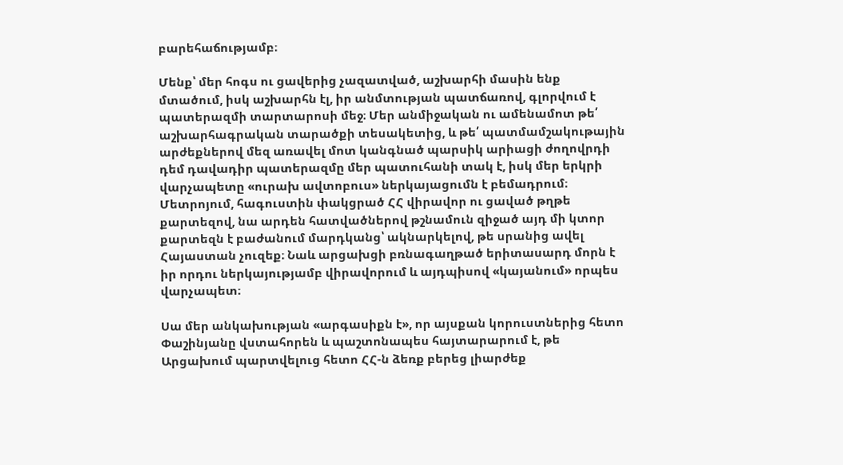բարեհաճությամբ։

Մենք՝ մեր հոգս ու ցավերից չազատված, աշխարհի մասին ենք մտածում, իսկ աշխարհն էլ, իր անմտության պատճառով, գլորվում է պատերազմի տարտարոսի մեջ։ Մեր անմիջական ու ամենամոտ թե՛ աշխարհագրական տարածքի տեսակետից, և թե՛ պատմամշակութային արժեքներով մեզ առավել մոտ կանգնած պարսիկ արիացի ժողովրդի դեմ դավադիր պատերազմը մեր պատուհանի տակ է, իսկ մեր երկրի վարչապետը «ուրախ ավտոբուս» ներկայացումն է բեմադրում։ Մետրոյում, հագուստին փակցրած ՀՀ վիրավոր ու ցաված թղթե քարտեզով, նա արդեն հատվածներով թշնամուն զիջած այդ մի կտոր քարտեզն է բաժանում մարդկանց՝ ակնարկելով, թե սրանից ավել Հայաստան չուզեք։ Նաև արցախցի բռնագաղթած երիտասարդ մորն է իր որդու ներկայությամբ վիրավորում և այդպիսով «կայանում» որպես վարչապետ։

Սա մեր անկախության «արգասիքն է», որ այսքան կորուստներից հետո Փաշինյանը վստահորեն և պաշտոնապես հայտարարում է, թե Արցախում պարտվելուց հետո ՀՀ-ն ձեռք բերեց լիարժեք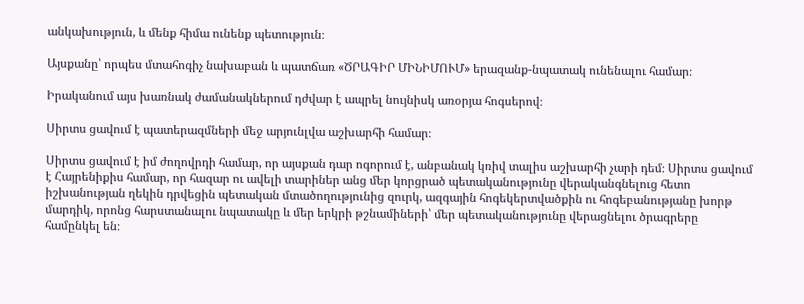անկախություն, և մենք հիմա ունենք պետություն։

Այսքանը՝ որպես մտահոգիչ նախաբան և պատճառ «ԾՐԱԳԻՐ ՄԻՆԻՄՈՒՄ» երազանք-նպատակ ունենալու համար։

Իրականում այս խառնակ ժամանակներում դժվար է ապրել նույնիսկ առօրյա հոգսերով։

Սիրտս ցավում է պատերազմների մեջ արյունլվա աշխարհի համար։

Սիրտս ցավում է իմ ժողովրդի համար, որ այսքան դար ոգորում է, անբանակ կռիվ տալիս աշխարհի չարի դեմ։ Սիրտս ցավում է Հայրենիքիս համար, որ հազար ու ավելի տարիներ անց մեր կորցրած պետականությունը վերականգնելուց հետո իշխանության ղեկին դրվեցին պետական մտածողությունից զուրկ, ազգային հոգեկերտվածքին ու հոգեբանությանը խորթ մարդիկ, որոնց հարստանալու նպատակը և մեր երկրի թշնամիների՝ մեր պետականությունը վերացնելու ծրագրերը համընկել են։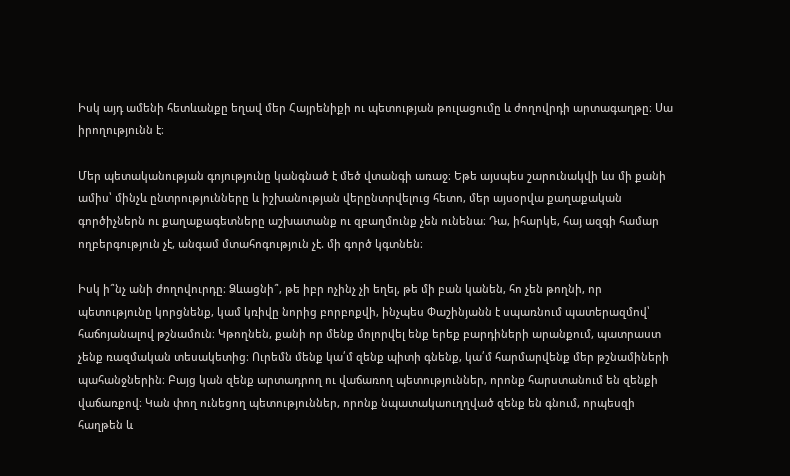Իսկ այդ ամենի հետևանքը եղավ մեր Հայրենիքի ու պետության թուլացումը և ժողովրդի արտագաղթը։ Սա իրողությունն է։

Մեր պետականության գոյությունը կանգնած է մեծ վտանգի առաջ։ Եթե այսպես շարունակվի ևս մի քանի ամիս՝ մինչև ընտրությունները և իշխանության վերընտրվելուց հետո, մեր այսօրվա քաղաքական գործիչներն ու քաղաքագետները աշխատանք ու զբաղմունք չեն ունենա։ Դա, իհարկե, հայ ազգի համար ողբերգություն չէ, անգամ մտահոգություն չէ. մի գործ կգտնեն։

Իսկ ի՞նչ անի ժողովուրդը։ Ձևացնի՞, թե իբր ոչինչ չի եղել, թե մի բան կանեն, հո չեն թողնի, որ պետությունը կորցնենք, կամ կռիվը նորից բորբոքվի, ինչպես Փաշինյանն է սպառնում պատերազմով՝ հաճոյանալով թշնամուն։ Կթողնեն, քանի որ մենք մոլորվել ենք երեք բարդիների արանքում, պատրաստ չենք ռազմական տեսակետից։ Ուրեմն մենք կա՛մ զենք պիտի գնենք, կա՛մ հարմարվենք մեր թշնամիների պահանջներին։ Բայց կան զենք արտադրող ու վաճառող պետություններ, որոնք հարստանում են զենքի վաճառքով։ Կան փող ունեցող պետություններ, որոնք նպատակաուղղված զենք են գնում, որպեսզի հաղթեն և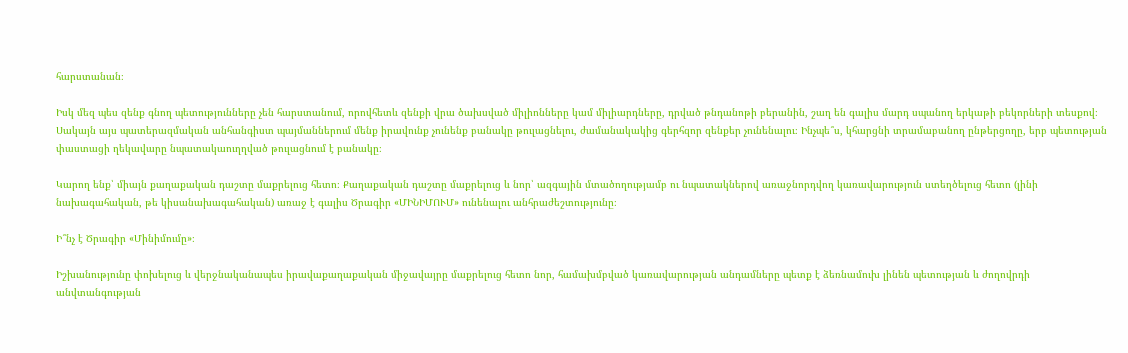հարստանան։

Իսկ մեզ պես զենք գնող պետությունները չեն հարստանում, որովհետև զենքի վրա ծախսված միլիոնները կամ միլիարդները, դրված թնդանոթի բերանին, շաղ են գալիս մարդ սպանող երկաթի բեկորների տեսքով։ Սակայն այս պատերազմական անհանգիստ պայմաններում մենք իրավունք չունենք բանակը թուլացնելու, ժամանակակից գերհզոր զենքեր չունենալու։ Ինչպե՞ս, կհարցնի տրամաբանող ընթերցողը, երբ պետության փաստացի ղեկավարը նպատակաուղղված թուլացնում է բանակը։

Կարող ենք՝ միայն քաղաքական դաշտը մաքրելուց հետո։ Քաղաքական դաշտը մաքրելուց և նոր՝ ազգային մտածողությամբ ու նպատակներով առաջնորդվող կառավարություն ստեղծելուց հետո (լինի նախագահական, թե կիսանախագահական) առաջ է գալիս Ծրագիր «ՄԻՆԻՄՈՒՄ» ունենալու անհրաժեշտությունը։

Ի՞նչ է Ծրագիր «Մինիմումը»։

Իշխանությունը փոխելուց և վերջնականապես իրավաքաղաքական միջավայրը մաքրելուց հետո նոր, համախմբված կառավարության անդամները պետք է ձեռնամուխ լինեն պետության և ժողովրդի անվտանգության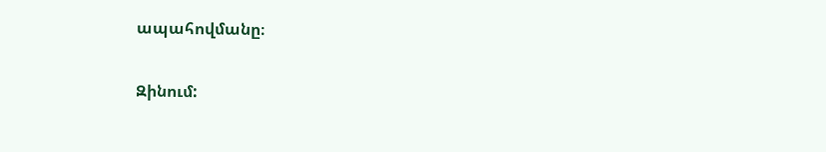ապահովմանը։

Զինում: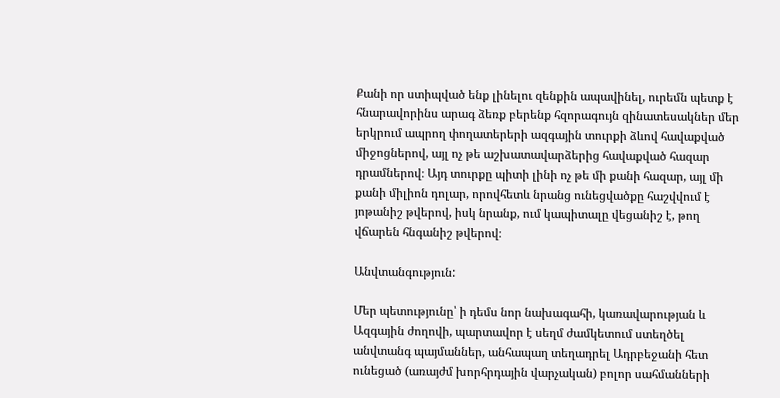Քանի որ ստիպված ենք լինելու զենքին ապավինել, ուրեմն պետք է հնարավորինս արագ ձեռք բերենք հզորագույն զինատեսակներ մեր երկրում ապրող փողատերերի ազգային տուրքի ձևով հավաքված միջոցներով, այլ ոչ թե աշխատավարձերից հավաքված հազար դրամներով։ Այդ տուրքը պիտի լինի ոչ թե մի քանի հազար, այլ մի քանի միլիոն դոլար, որովհետև նրանց ունեցվածքը հաշվվում է յոթանիշ թվերով, իսկ նրանք, ում կապիտալը վեցանիշ է, թող վճարեն հնգանիշ թվերով։

Անվտանգություն:

Մեր պետությունը՝ ի դեմս նոր նախագահի, կառավարության և Ազգային ժողովի, պարտավոր է սեղմ ժամկետում ստեղծել անվտանգ պայմաններ, անհապաղ տեղադրել Ադրբեջանի հետ ունեցած (առայժմ խորհրդային վարչական) բոլոր սահմանների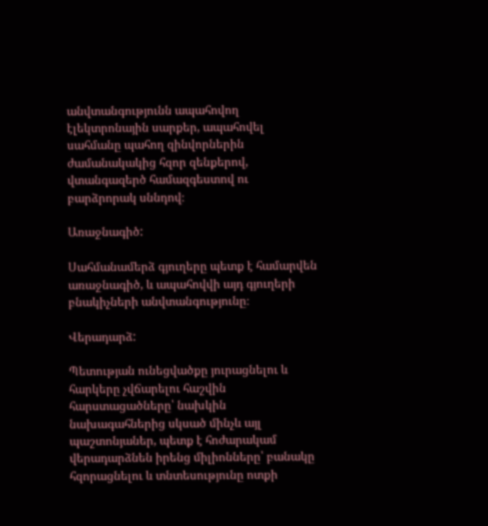անվտանգությունն ապահովող էլեկտրոնային սարքեր, ապահովել սահմանը պահող զինվորներին ժամանակակից հզոր զենքերով, վտանգազերծ համազգեստով ու բարձրորակ սննդով։

Առաջնագիծ:

Սահմանամերձ գյուղերը պետք է համարվեն առաջնագիծ, և ապահովվի այդ գյուղերի բնակիչների անվտանգությունը։

Վերադարձ:

Պետության ունեցվածքը յուրացնելու և հարկերը չվճարելու հաշվին հարստացածները՝ նախկին նախագահներից սկսած մինչև այլ պաշտոնյաներ, պետք է հոժարակամ վերադարձնեն իրենց միլիոնները՝ բանակը հզորացնելու և տնտեսությունը ոտքի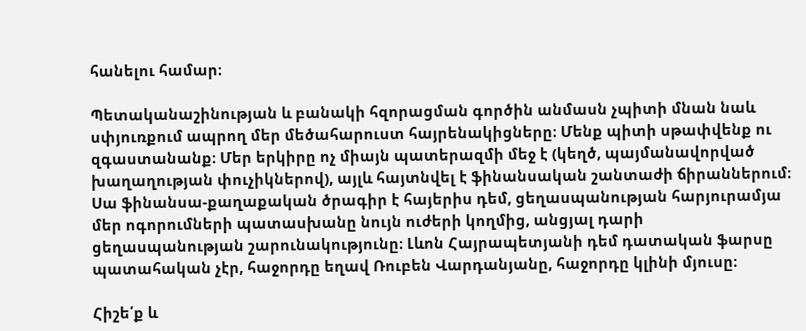հանելու համար։

Պետականաշինության և բանակի հզորացման գործին անմասն չպիտի մնան նաև սփյուռքում ապրող մեր մեծահարուստ հայրենակիցները։ Մենք պիտի սթափվենք ու զգաստանանք։ Մեր երկիրը ոչ միայն պատերազմի մեջ է (կեղծ, պայմանավորված խաղաղության փուչիկներով), այլև հայտնվել է ֆինանսական շանտաժի ճիրաններում։ Սա ֆինանսա-քաղաքական ծրագիր է հայերիս դեմ, ցեղասպանության հարյուրամյա մեր ոգորումների պատասխանը նույն ուժերի կողմից, անցյալ դարի ցեղասպանության շարունակությունը։ Լևոն Հայրապետյանի դեմ դատական ֆարսը պատահական չէր, հաջորդը եղավ Ռուբեն Վարդանյանը, հաջորդը կլինի մյուսը։

Հիշե՛ք և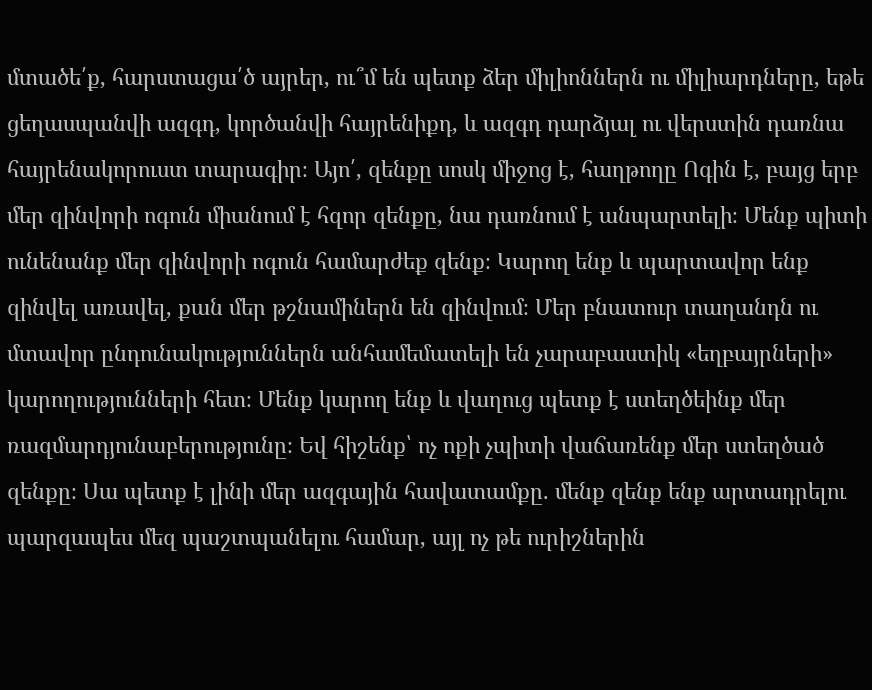մտածե՛ք, հարստացա՛ծ այրեր, ու՞մ են պետք ձեր միլիոններն ու միլիարդները, եթե ցեղասպանվի ազգդ, կործանվի հայրենիքդ, և ազգդ դարձյալ ու վերստին դառնա հայրենակորուստ տարագիր։ Այո՛, զենքը սոսկ միջոց է, հաղթողը Ոգին է, բայց երբ մեր զինվորի ոգուն միանում է հզոր զենքը, նա դառնում է անպարտելի։ Մենք պիտի ունենանք մեր զինվորի ոգուն համարժեք զենք։ Կարող ենք և պարտավոր ենք զինվել առավել, քան մեր թշնամիներն են զինվում։ Մեր բնատուր տաղանդն ու մտավոր ընդունակություններն անհամեմատելի են չարաբաստիկ «եղբայրների» կարողությունների հետ։ Մենք կարող ենք և վաղուց պետք է ստեղծեինք մեր ռազմարդյունաբերությունը։ Եվ հիշենք՝ ոչ ոքի չպիտի վաճառենք մեր ստեղծած զենքը։ Սա պետք է լինի մեր ազգային հավատամքը. մենք զենք ենք արտադրելու պարզապես մեզ պաշտպանելու համար, այլ ոչ թե ուրիշներին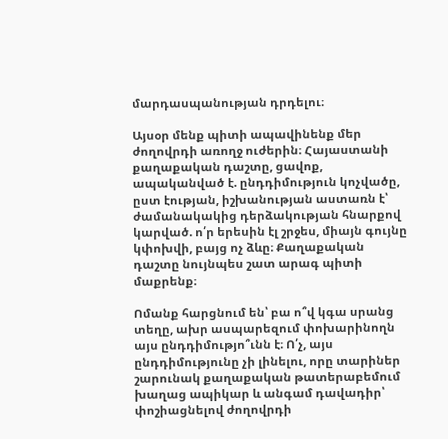մարդասպանության դրդելու։

Այսօր մենք պիտի ապավինենք մեր ժողովրդի առողջ ուժերին։ Հայաստանի քաղաքական դաշտը, ցավոք, ապականված է. ընդդիմություն կոչվածը, ըստ էության, իշխանության աստառն է՝ ժամանակակից դերձակության հնարքով կարված. ո՛ր երեսին էլ շրջես, միայն գույնը կփոխվի, բայց ոչ ձևը։ Քաղաքական դաշտը նույնպես շատ արագ պիտի մաքրենք։

Ոմանք հարցնում են՝ բա ո՞վ կգա սրանց տեղը, ախր ասպարեզում փոխարինողն այս ընդդիմությո՞ւնն է։ Ո՛չ, այս ընդդիմությունը չի լինելու, որը տարիներ շարունակ քաղաքական թատերաբեմում խաղաց ապիկար և անգամ դավադիր՝ փոշիացնելով ժողովրդի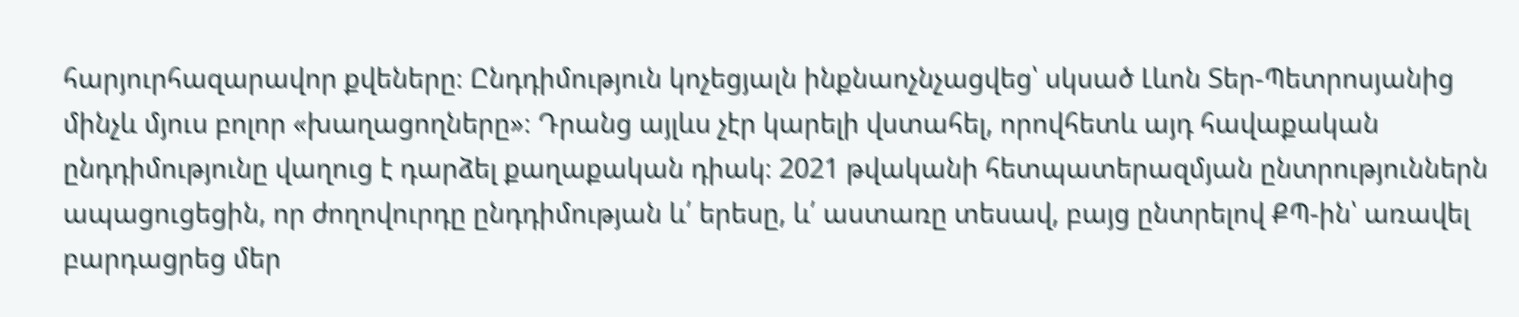հարյուրհազարավոր քվեները։ Ընդդիմություն կոչեցյալն ինքնաոչնչացվեց՝ սկսած Լևոն Տեր-Պետրոսյանից մինչև մյուս բոլոր «խաղացողները»։ Դրանց այլևս չէր կարելի վստահել, որովհետև այդ հավաքական ընդդիմությունը վաղուց է դարձել քաղաքական դիակ։ 2021 թվականի հետպատերազմյան ընտրություններն ապացուցեցին, որ ժողովուրդը ընդդիմության և՛ երեսը, և՛ աստառը տեսավ, բայց ընտրելով ՔՊ-ին՝ առավել բարդացրեց մեր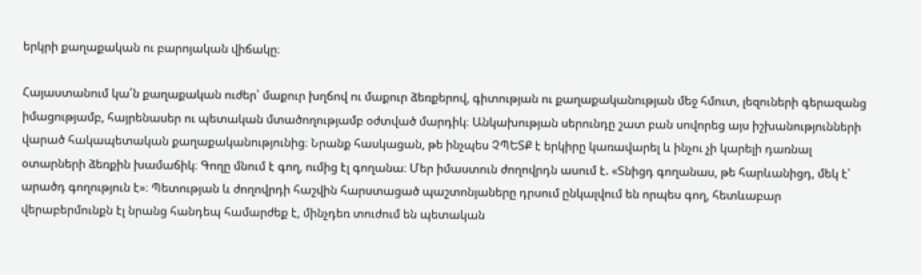երկրի քաղաքական ու բարոյական վիճակը։

Հայաստանում կա՛ն քաղաքական ուժեր՝ մաքուր խղճով ու մաքուր ձեռքերով, գիտության ու քաղաքականության մեջ հմուտ, լեզուների գերազանց իմացությամբ, հայրենասեր ու պետական մտածողությամբ օժտված մարդիկ։ Անկախության սերունդը շատ բան սովորեց այս իշխանությունների վարած հակապետական քաղաքականությունից։ Նրանք հասկացան, թե ինչպես ՉՊԵՏՔ է երկիրը կառավարել և ինչու չի կարելի դառնալ օտարների ձեռքին խամաճիկ։ Գողը մնում է գող, ումից էլ գողանա։ Մեր իմաստուն ժողովրդն ասում է. «Տնիցդ գողանաս, թե հարևանիցդ, մեկ է՝ արածդ գողություն է»։ Պետության և ժողովրդի հաշվին հարստացած պաշտոնյաները դրսում ընկալվում են որպես գող, հետևաբար վերաբերմունքն էլ նրանց հանդեպ համարժեք է, մինչդեռ տուժում են պետական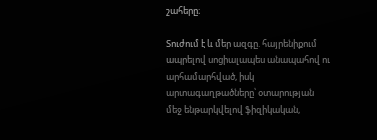շահերը։

Տուժում է և մեր ազգը. հայրենիքում ապրելով սոցիալապես անապահով ու արհամարհված, իսկ արտագաղթածները՝ օտարության մեջ ենթարկվելով ֆիզիկական,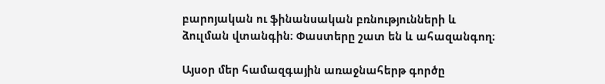բարոյական ու ֆինանսական բռնությունների և ձուլման վտանգին։ Փաստերը շատ են և ահազանգող։

Այսօր մեր համազգային առաջնահերթ գործը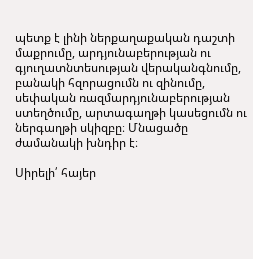պետք է լինի ներքաղաքական դաշտի մաքրումը, արդյունաբերության ու գյուղատնտեսության վերականգնումը, բանակի հզորացումն ու զինումը, սեփական ռազմարդյունաբերության ստեղծումը, արտագաղթի կասեցումն ու ներգաղթի սկիզբը։ Մնացածը ժամանակի խնդիր է։

Սիրելի՛ հայեր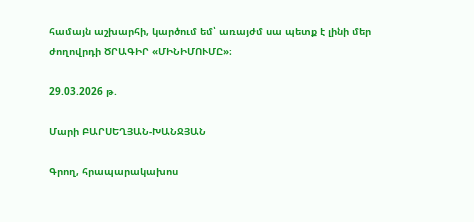համայն աշխարհի, կարծում եմ՝ առայժմ սա պետք է լինի մեր ժողովրդի ԾՐԱԳԻՐ «ՄԻՆԻՄՈՒՄԸ»։

29.03.2026 թ.

Մարի ԲԱՐՍԵՂՅԱՆ-ԽԱՆՋՅԱՆ

Գրող, հրապարակախոս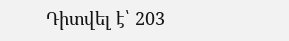Դիտվել է՝ 203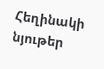Հեղինակի նյութեր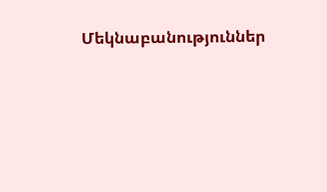Մեկնաբանություններ